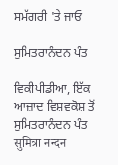ਸਮੱਗਰੀ 'ਤੇ ਜਾਓ

ਸੁਮਿਤਰਾਨੰਦਨ ਪੰਤ

ਵਿਕੀਪੀਡੀਆ, ਇੱਕ ਆਜ਼ਾਦ ਵਿਸ਼ਵਕੋਸ਼ ਤੋਂ
ਸੁਮਿਤਰਾਨੰਦਨ ਪੰਤ
सुमित्रा नन्‍दन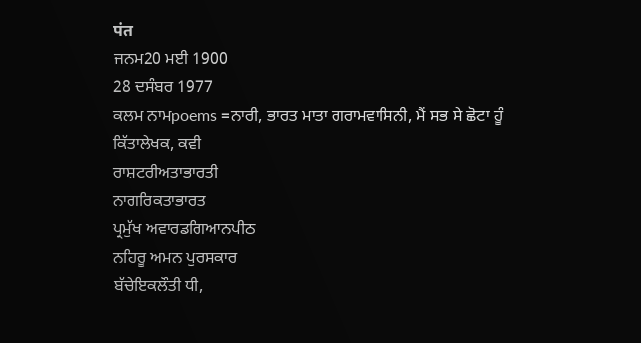पंत
ਜਨਮ20 ਮਈ 1900
28 ਦਸੰਬਰ 1977
ਕਲਮ ਨਾਮpoems =ਨਾਰੀ, ਭਾਰਤ ਮਾਤਾ ਗਰਾਮਵਾਸਿਨੀ, ਮੈਂ ਸਭ ਸੇ ਛੋਟਾ ਹੂੰ
ਕਿੱਤਾਲੇਖਕ, ਕਵੀ
ਰਾਸ਼ਟਰੀਅਤਾਭਾਰਤੀ
ਨਾਗਰਿਕਤਾਭਾਰਤ
ਪ੍ਰਮੁੱਖ ਅਵਾਰਡਗਿਆਨਪੀਠ
ਨਹਿਰੂ ਅਮਨ ਪੁਰਸਕਾਰ
ਬੱਚੇਇਕਲੌਤੀ ਧੀ,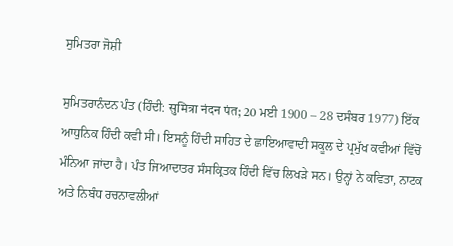ਸੁਮਿਤਰਾ ਜੋਸ਼ੀ

ਸੁਮਿਤਰਾਨੰਦਨ ਪੰਤ (ਹਿੰਦੀ: सुमित्रा नंदन पंत; 20 ਮਈ 1900 – 28 ਦਸੰਬਰ 1977) ਇੱਕ ਆਧੁਨਿਕ ਹਿੰਦੀ ਕਵੀ ਸੀ। ਇਸਨੂੰ ਹਿੰਦੀ ਸਾਹਿਤ ਦੇ ਛਾਇਆਵਾਦੀ ਸਕੂਲ ਦੇ ਪ੍ਰਮੁੱਖ ਕਵੀਆਂ ਵਿੱਚੋਂ ਮੰਨਿਆ ਜਾਂਦਾ ਹੈ। ਪੰਤ ਜਿਆਦਾਤਰ ਸੰਸਕ੍ਰਿਤਕ ਹਿੰਦੀ ਵਿੱਚ ਲਿਖੜੇ ਸਨ। ਉਨ੍ਹਾਂ ਨੇ ਕਵਿਤਾ, ਨਾਟਕ ਅਤੇ ਨਿਬੰਧ ਰਚਨਾਵਲੀਆਂ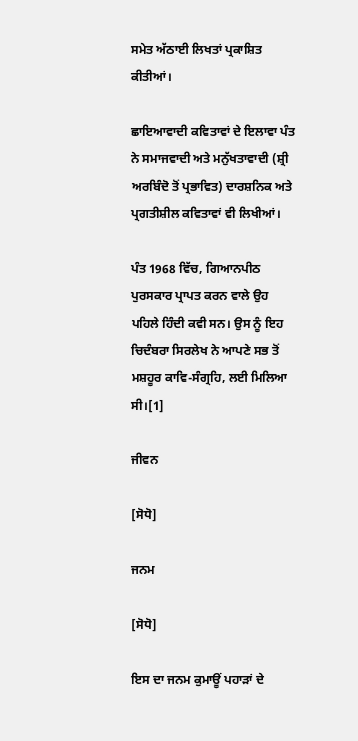ਸਮੇਤ ਅੱਠਾਈ ਲਿਖਤਾਂ ਪ੍ਰਕਾਸ਼ਿਤ ਕੀਤੀਆਂ।

ਛਾਇਆਵਾਦੀ ਕਵਿਤਾਵਾਂ ਦੇ ਇਲਾਵਾ ਪੰਤ ਨੇ ਸਮਾਜਵਾਦੀ ਅਤੇ ਮਨੁੱਖਤਾਵਾਦੀ (ਸ਼੍ਰੀ ਅਰਬਿੰਦੋ ਤੋਂ ਪ੍ਰਭਾਵਿਤ) ਦਾਰਸ਼ਨਿਕ ਅਤੇ ਪ੍ਰਗਤੀਸ਼ੀਲ ਕਵਿਤਾਵਾਂ ਵੀ ਲਿਖੀਆਂ।

ਪੰਤ 1968 ਵਿੱਚ, ਗਿਆਨਪੀਠ ਪੁਰਸਕਾਰ ਪ੍ਰਾਪਤ ਕਰਨ ਵਾਲੇ ਉਹ ਪਹਿਲੇ ਹਿੰਦੀ ਕਵੀ ਸਨ। ਉਸ ਨੂੰ ਇਹ ਚਿਦੰਬਰਾ ਸਿਰਲੇਖ ਨੇ ਆਪਣੇ ਸਭ ਤੋਂ ਮਸ਼ਹੂਰ ਕਾਵਿ-ਸੰਗ੍ਰਹਿ, ਲਈ ਮਿਲਿਆ ਸੀ।[1]

ਜੀਵਨ

[ਸੋਧੋ]

ਜਨਮ

[ਸੋਧੋ]

ਇਸ ਦਾ ਜਨਮ ਕੁਮਾਊਂ ਪਹਾੜਾਂ ਦੇ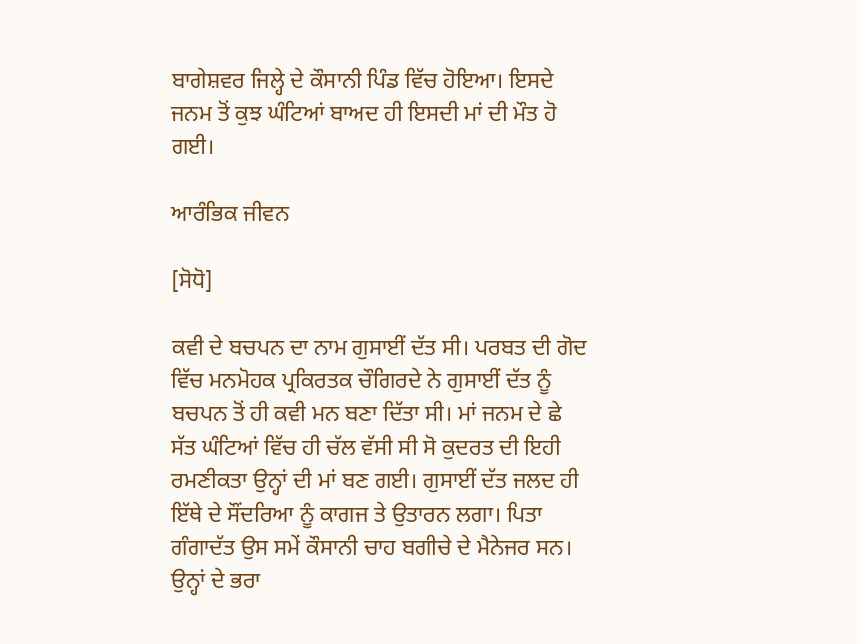ਬਾਗੇਸ਼ਵਰ ਜਿਲ੍ਹੇ ਦੇ ਕੌਸਾਨੀ ਪਿੰਡ ਵਿੱਚ ਹੋਇਆ। ਇਸਦੇ ਜਨਮ ਤੋਂ ਕੁਝ ਘੰਟਿਆਂ ਬਾਅਦ ਹੀ ਇਸਦੀ ਮਾਂ ਦੀ ਮੌਤ ਹੋ ਗਈ।

ਆਰੰਭਿਕ ਜੀਵਨ

[ਸੋਧੋ]

ਕਵੀ ਦੇ ਬਚਪਨ ਦਾ ਨਾਮ ਗੁਸਾਈਂ ਦੱਤ ਸੀ। ਪਰਬਤ ਦੀ ਗੋਦ ਵਿੱਚ ਮਨਮੋਹਕ ਪ੍ਰਕਿਰਤਕ ਚੌਗਿਰਦੇ ਨੇ ਗੁਸਾਈਂ ਦੱਤ ਨੂੰ ਬਚਪਨ ਤੋਂ ਹੀ ਕਵੀ ਮਨ ਬਣਾ ਦਿੱਤਾ ਸੀ। ਮਾਂ ਜਨਮ ਦੇ ਛੇ ਸੱਤ ਘੰਟਿਆਂ ਵਿੱਚ ਹੀ ਚੱਲ ਵੱਸੀ ਸੀ ਸੋ ਕੁਦਰਤ ਦੀ ਇਹੀ ਰਮਣੀਕਤਾ ਉਨ੍ਹਾਂ ਦੀ ਮਾਂ ਬਣ ਗਈ। ਗੁਸਾਈਂ ਦੱਤ ਜਲਦ ਹੀ ਇੱਥੇ ਦੇ ਸੌਂਦਰਿਆ ਨੂੰ ਕਾਗਜ ਤੇ ਉਤਾਰਨ ਲਗਾ। ਪਿਤਾ ਗੰਗਾਦੱਤ ਉਸ ਸਮੇਂ ਕੌਸਾਨੀ ਚਾਹ ਬਗੀਚੇ ਦੇ ਮੈਨੇਜਰ ਸਨ। ਉਨ੍ਹਾਂ ਦੇ ਭਰਾ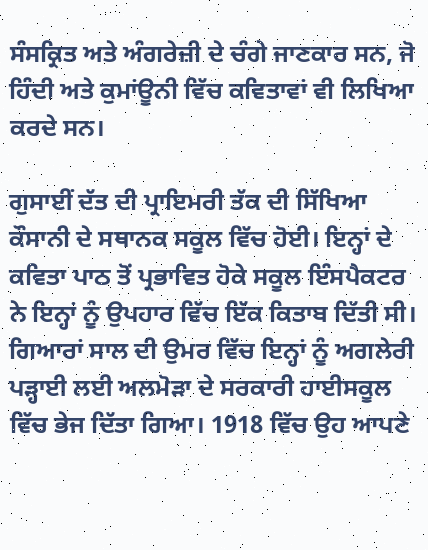ਸੰਸਕ੍ਰਿਤ ਅਤੇ ਅੰਗਰੇਜ਼ੀ ਦੇ ਚੰਗੇ ਜਾਣਕਾਰ ਸਨ, ਜੋ ਹਿੰਦੀ ਅਤੇ ਕੁਮਾਂਊਨੀ ਵਿੱਚ ਕਵਿਤਾਵਾਂ ਵੀ ਲਿਖਿਆ ਕਰਦੇ ਸਨ।

ਗੁਸਾਈਂ ਦੱਤ ਦੀ ਪ੍ਰਾਇਮਰੀ ਤੱਕ ਦੀ ਸਿੱਖਿਆ ਕੌਸਾਨੀ ਦੇ ਸਥਾਨਕ ਸਕੂਲ ਵਿੱਚ ਹੋਈ। ਇਨ੍ਹਾਂ ਦੇ ਕਵਿਤਾ ਪਾਠ ਤੋਂ ਪ੍ਰਭਾਵਿਤ ਹੋਕੇ ਸਕੂਲ ਇੰਸਪੈਕਟਰ ਨੇ ਇਨ੍ਹਾਂ ਨੂੰ ਉਪਹਾਰ ਵਿੱਚ ਇੱਕ ਕਿਤਾਬ ਦਿੱਤੀ ਸੀ। ਗਿਆਰਾਂ ਸਾਲ ਦੀ ਉਮਰ ਵਿੱਚ ਇਨ੍ਹਾਂ ਨੂੰ ਅਗਲੇਰੀ ਪੜ੍ਹਾਈ ਲਈ ਅਲਮੋੜਾ ਦੇ ਸਰਕਾਰੀ ਹਾਈਸਕੂਲ ਵਿੱਚ ਭੇਜ ਦਿੱਤਾ ਗਿਆ। 1918 ਵਿੱਚ ਉਹ ਆਪਣੇ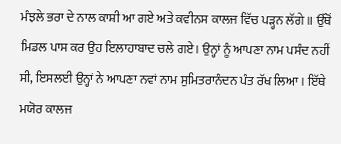ਮੰਝਲੇ ਭਰਾ ਦੇ ਨਾਲ ਕਾਸ਼ੀ ਆ ਗਏ ਅਤੇ ਕਵੀਨਸ ਕਾਲਜ ਵਿੱਚ ਪੜ੍ਹਨ ਲੱਗੇ॥ ਉੱਥੋਂ ਮਿਡਲ ਪਾਸ ਕਰ ਉਹ ਇਲਾਹਾਬਾਦ ਚਲੇ ਗਏ। ਉਨ੍ਹਾਂ ਨੂੰ ਆਪਣਾ ਨਾਮ ਪਸੰਦ ਨਹੀਂ ਸੀ, ਇਸਲਈ ਉਨ੍ਹਾਂ ਨੇ ਆਪਣਾ ਨਵਾਂ ਨਾਮ ਸੁਮਿਤਰਾਨੰਦਨ ਪੰਤ ਰੱਖ ਲਿਆ। ਇੱਥੇ ਮਯੋਰ ਕਾਲਜ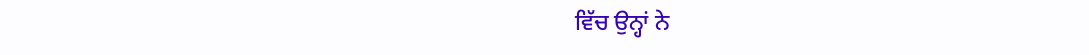ਵਿੱਚ ਉਨ੍ਹਾਂ ਨੇ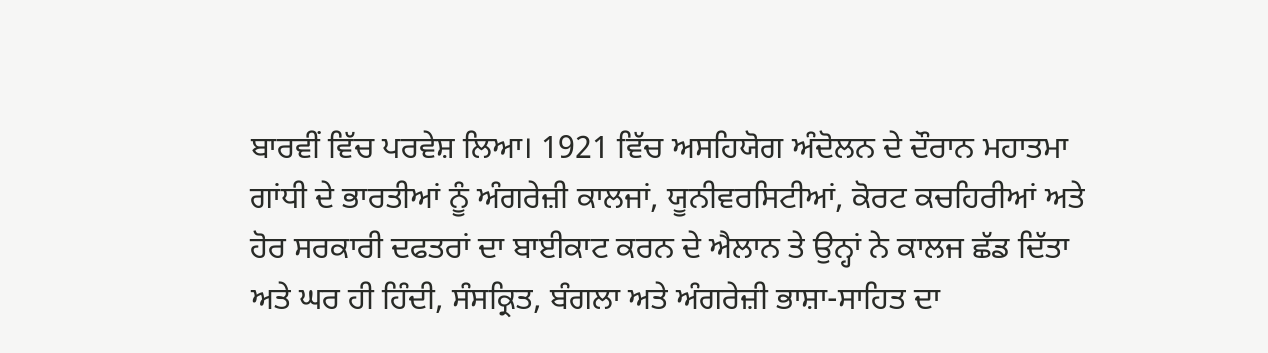ਬਾਰਵੀਂ ਵਿੱਚ ਪਰਵੇਸ਼ ਲਿਆ। 1921 ਵਿੱਚ ਅਸਹਿਯੋਗ ਅੰਦੋਲਨ ਦੇ ਦੌਰਾਨ ਮਹਾਤਮਾ ਗਾਂਧੀ ਦੇ ਭਾਰਤੀਆਂ ਨੂੰ ਅੰਗਰੇਜ਼ੀ ਕਾਲਜਾਂ, ਯੂਨੀਵਰਸਿਟੀਆਂ, ਕੋਰਟ ਕਚਹਿਰੀਆਂ ਅਤੇ ਹੋਰ ਸਰਕਾਰੀ ਦਫਤਰਾਂ ਦਾ ਬਾਈਕਾਟ ਕਰਨ ਦੇ ਐਲਾਨ ਤੇ ਉਨ੍ਹਾਂ ਨੇ ਕਾਲਜ ਛੱਡ ਦਿੱਤਾ ਅਤੇ ਘਰ ਹੀ ਹਿੰਦੀ, ਸੰਸਕ੍ਰਿਤ, ਬੰਗਲਾ ਅਤੇ ਅੰਗਰੇਜ਼ੀ ਭਾਸ਼ਾ-ਸਾਹਿਤ ਦਾ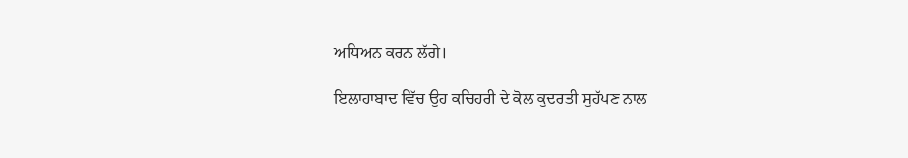ਅਧਿਅਨ ਕਰਨ ਲੱਗੇ।

ਇਲਾਹਾਬਾਦ ਵਿੱਚ ਉਹ ਕਚਿਹਰੀ ਦੇ ਕੋਲ ਕੁਦਰਤੀ ਸੁਹੱਪਣ ਨਾਲ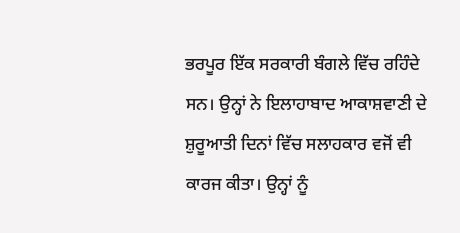ਭਰਪੂਰ ਇੱਕ ਸਰਕਾਰੀ ਬੰਗਲੇ ਵਿੱਚ ਰਹਿੰਦੇ ਸਨ। ਉਨ੍ਹਾਂ ਨੇ ਇਲਾਹਾਬਾਦ ਆਕਾਸ਼ਵਾਣੀ ਦੇ ਸ਼ੁਰੂਆਤੀ ਦਿਨਾਂ ਵਿੱਚ ਸਲਾਹਕਾਰ ਵਜੋਂ ਵੀ ਕਾਰਜ ਕੀਤਾ। ਉਨ੍ਹਾਂ ਨੂੰ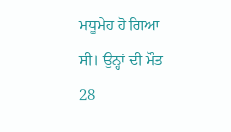ਮਧੂਮੇਹ ਹੋ ਗਿਆ ਸੀ। ਉਨ੍ਹਾਂ ਦੀ ਮੌਤ 28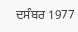ਦਸੰਬਰ 1977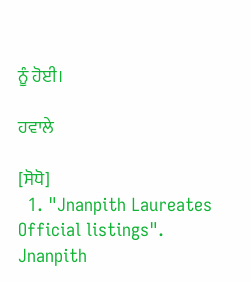ਨੂੰ ਹੋਈ।

ਹਵਾਲੇ

[ਸੋਧੋ]
  1. "Jnanpith Laureates Official listings". Jnanpith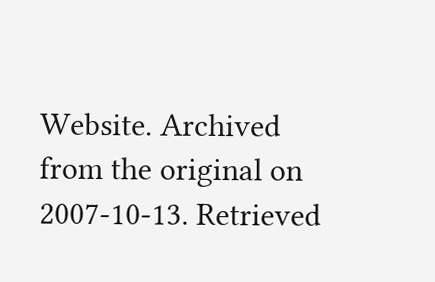Website. Archived from the original on 2007-10-13. Retrieved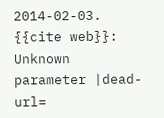2014-02-03. {{cite web}}: Unknown parameter |dead-url=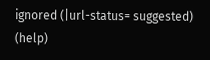ignored (|url-status= suggested) (help)